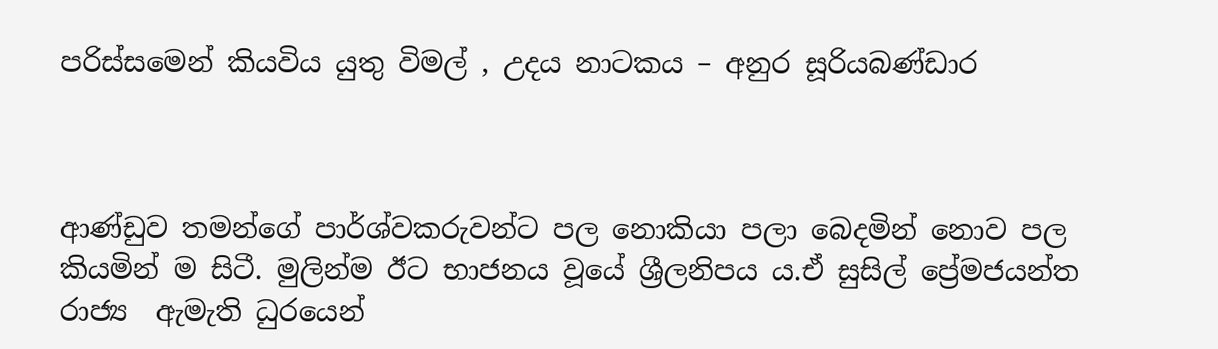පරිස්සමෙන් කියවිය යුතු විමල් , උදය නාටකය – අනුර සූරියබණ්ඩාර



ආණ්ඩුව තමන්ගේ පාර්ශ්වකරුවන්ට පල නොකියා පලා බෙදමින් නොව පල කියමින් ම සිටී. මුලින්ම ඊට භාජනය වූයේ ශ්‍රීලනිපය ය.ඒ සුසිල් ප්‍රේමජයන්ත රාජ්‍ය  ඇමැති ධුරයෙන්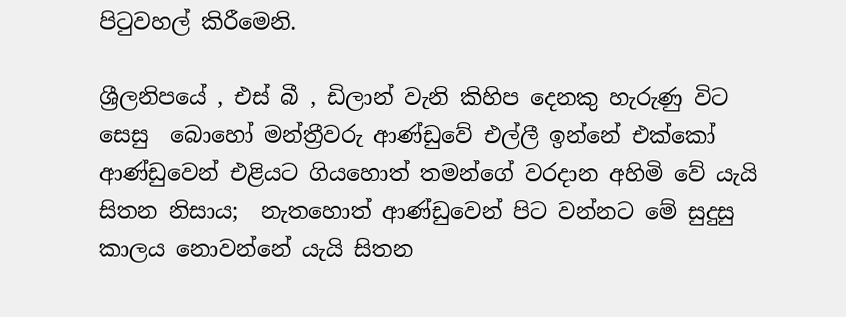පිටුවහල් කිරීමෙනි.

ශ්‍රීලනිපයේ , එස් බී , ඩිලාන් වැනි කිහිප දෙනකු හැරුණු විට සෙසු  බොහෝ මන්ත්‍රීවරු ආණ්ඩුවේ එල්ලී ඉන්නේ එක්කෝ ආණ්ඩුවෙන් එළියට ගියහොත් තමන්ගේ වරදාන අහිමි වේ යැයි සිතන නිසාය;  නැතහොත් ආණ්ඩුවෙන් පිට වන්නට මේ සුදුසු කාලය නොවන්නේ යැයි සිතන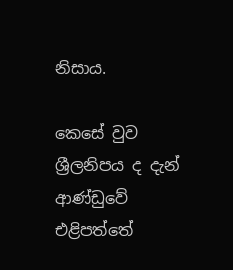නිසාය.

කෙසේ වුව ශ්‍රීලනිපය ද දැන් ආණ්ඩුවේ එළිපත්තේ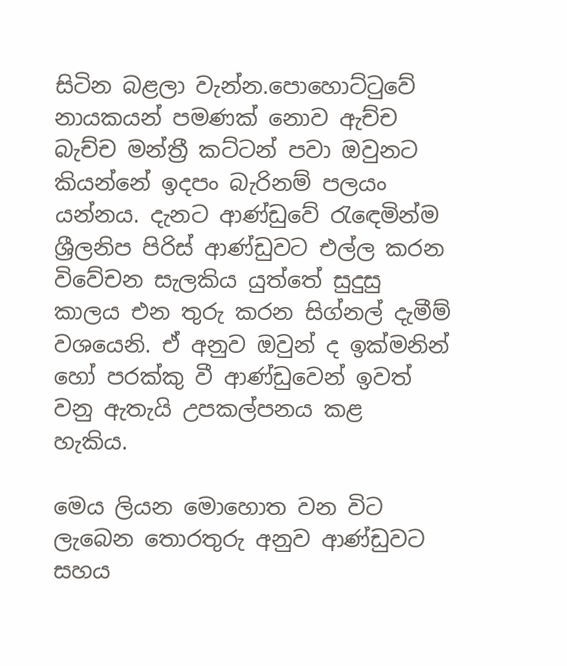සිටින බළලා වැන්න.පොහොට්ටුවේ නායකයන් පමණක් නොව ඇච්ච බැච්ච මන්ත්‍රී කට්ටන් පවා ඔවුනට කියන්නේ ඉදපං බැරිනම් පලයං යන්නය. දැනට ආණ්ඩුවේ රැඳෙමින්ම ශ්‍රීලනිප පිරිස් ආණ්ඩුවට එල්ල කරන විවේචන සැලකිය යුත්තේ සුදුසු කාලය එන තුරු කරන සිග්නල් දැමීම් වශයෙනි. ඒ අනුව ඔවුන් ද ඉක්මනින් හෝ පරක්කු වී ආණ්ඩුවෙන් ඉවත් වනු ඇතැයි උපකල්පනය කළ  හැකිය.

මෙය ලියන මොහොත වන විට ලැබෙන තොරතුරු අනුව ආණ්ඩුවට සහය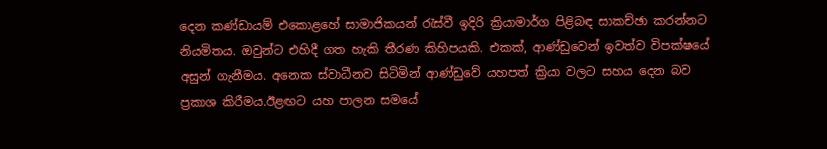දෙන කණ්ඩායම් එකොළහේ සාමාජිකයන් රැස්වී ඉදිරි ක්‍රියාමාර්ග පිළිබඳ සාකච්ඡා කරන්නට නියමිතය. ඔවුන්ට එහිදී ගත හැකි තීරණ කිහිපයකි. එකක්, ආණ්ඩුවෙන් ඉවත්ව විපක්ෂයේ අසුන් ගැනීමය. අනෙක ස්වාධීනව සිටිමින් ආණ්ඩුවේ යහපත් ක්‍රියා වලට සහය දෙන බව ප්‍රකාශ කිරීමය.ඊළඟට යහ පාලන සමයේ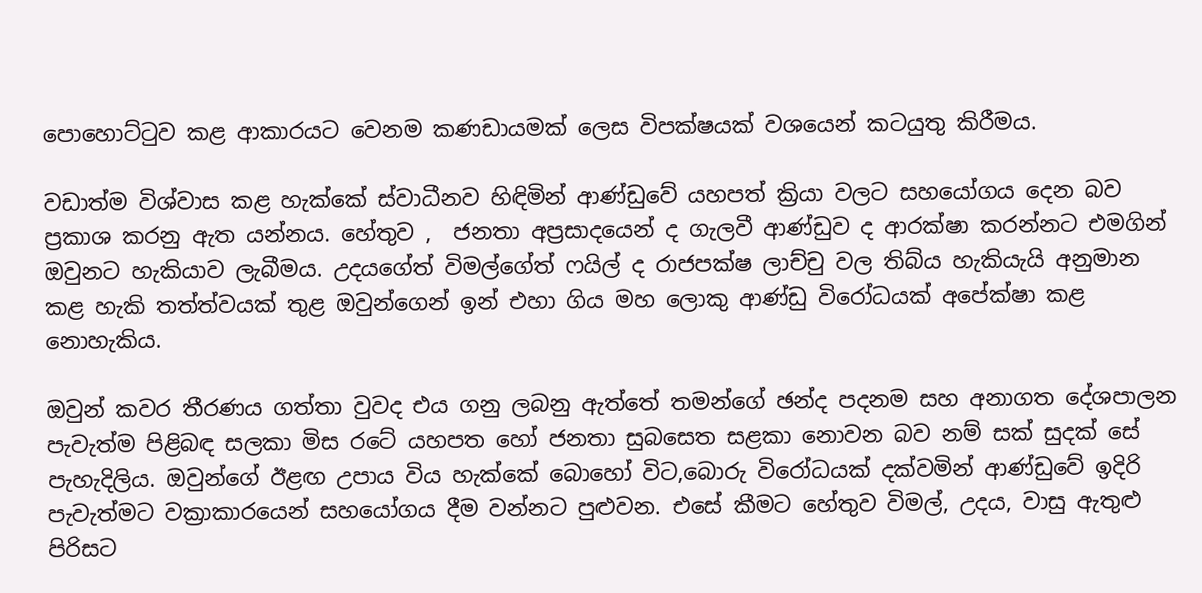පොහොට්ටුව කළ ආකාරයට වෙනම කණඩායමක් ලෙස විපක්ෂයක් වශයෙන් කටයුතු කිරීමය.

වඩාත්ම විශ්වාස කළ හැක්කේ ස්වාධීනව හිඳිමින් ආණ්ඩුවේ යහපත් ක්‍රියා වලට සහයෝගය දෙන බව ප්‍රකාශ කරනු ඇත යන්නය. හේතුව ,  ජනතා අප්‍රසාදයෙන් ද ගැලවී ආණ්ඩුව ද ආරක්ෂා කරන්නට එමගින් ඔවුනට හැකියාව ලැබීමය. උදයගේත් විමල්ගේත් ෆයිල් ද රාජපක්ෂ ලාච්චු වල තිබ්ය හැකියැයි අනුමාන කළ හැකි තත්ත්වයක් තුළ ඔවුන්ගෙන් ඉන් එහා ගිය මහ ලොකු ආණ්ඩු විරෝධයක් අපේක්ෂා කළ නොහැකිය.

ඔවුන් කවර තීරණය ගත්තා වුවද එය ගනු ලබනු ඇත්තේ තමන්ගේ ඡන්ද පදනම සහ අනාගත දේශපාලන පැවැත්ම පිළිබඳ සලකා මිස රටේ යහපත හෝ ජනතා සුබසෙත සළකා නොවන බව නම් සක් සුදක් සේ පැහැදිලිය. ඔවුන්ගේ ඊළඟ උපාය විය හැක්කේ බොහෝ විට,බොරු විරෝධයක් දක්වමින් ආණ්ඩුවේ ඉදිරි පැවැත්මට වක්‍රාකාරයෙන් සහයෝගය දීම වන්නට පුළුවන. එසේ කීමට හේතුව විමල්, උදය, වාසු ඇතුළු පිරිසට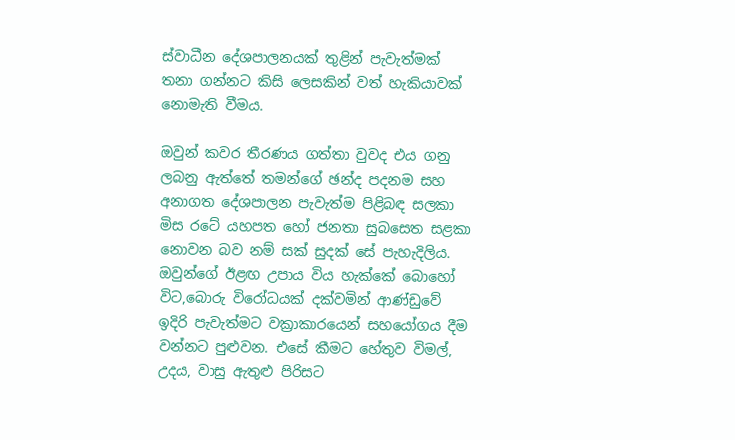ස්වාධීන දේශපාලනයක් තුළින් පැවැත්මක් තනා ගන්නට කිසි ලෙසකින් වත් හැකියාවක් නොමැති වීමය.

ඔවුන් කවර තීරණය ගත්තා වුවද එය ගනු ලබනු ඇත්තේ තමන්ගේ ඡන්ද පදනම සහ අනාගත දේශපාලන පැවැත්ම පිළිබඳ සලකා මිස රටේ යහපත හෝ ජනතා සුබසෙත සළකා නොවන බව නම් සක් සුදක් සේ පැහැදිලිය. ඔවුන්ගේ ඊළඟ උපාය විය හැක්කේ බොහෝ විට,බොරු විරෝධයක් දක්වමින් ආණ්ඩුවේ ඉදිරි පැවැත්මට වක්‍රාකාරයෙන් සහයෝගය දීම වන්නට පුළුවන. එසේ කීමට හේතුව විමල්, උදය, වාසු ඇතුළු පිරිසට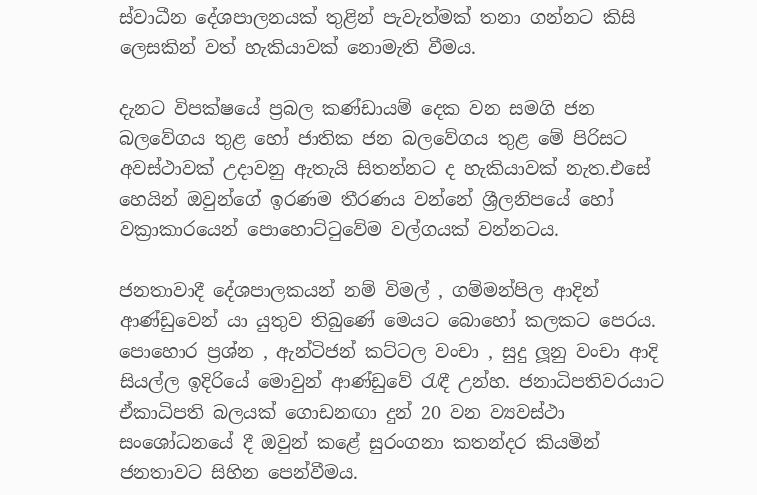ස්වාධීන දේශපාලනයක් තුළින් පැවැත්මක් තනා ගන්නට කිසි ලෙසකින් වත් හැකියාවක් නොමැති වීමය.

දැනට විපක්ෂයේ ප්‍රබල කණ්ඩායම් දෙක වන සමගි ජන බලවේගය තුළ හෝ ජාතික ජන බලවේගය තුළ මේ පිරිසට අවස්ථාවක් උදාවනු ඇතැයි සිතන්නට ද හැකියාවක් නැත.එසේ හෙයින් ඔවුන්ගේ ඉරණම තීරණය වන්නේ ශ්‍රීලනිපයේ හෝ වක්‍රාකාරයෙන් පොහොට්ටුවේම වල්ගයක් වන්නටය.

ජනතාවාදී දේශපාලකයන් නම් විමල් , ගම්මන්පිල ආදින් ආණ්ඩුවෙන් යා යුතුව තිබුණේ මෙයට බොහෝ කලකට පෙරය. පොහොර ප්‍රශ්න , ඇන්ටිජන් කට්ටල වංචා , සුදු ලූනු වංචා ආදි සියල්ල ඉදිරියේ මොවුන් ආණ්ඩුවේ රැඳී උන්හ. ජනාධිපතිවරයාට ඒකාධිපති බලයක් ගොඩනඟා දුන් 20 වන ව්‍යවස්ථා සංශෝධනයේ දී ඔවුන් කළේ සුරංගනා කතන්දර කියමින් ජනතාවට සිහින පෙන්වීමය.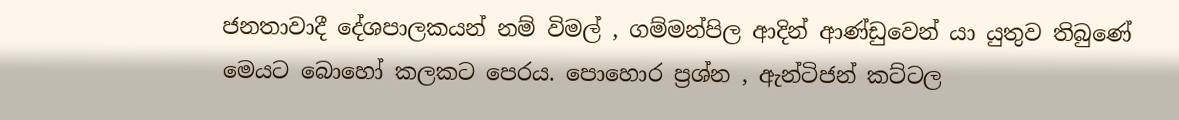ජනතාවාදී දේශපාලකයන් නම් විමල් , ගම්මන්පිල ආදින් ආණ්ඩුවෙන් යා යුතුව තිබුණේ මෙයට බොහෝ කලකට පෙරය. පොහොර ප්‍රශ්න , ඇන්ටිජන් කට්ටල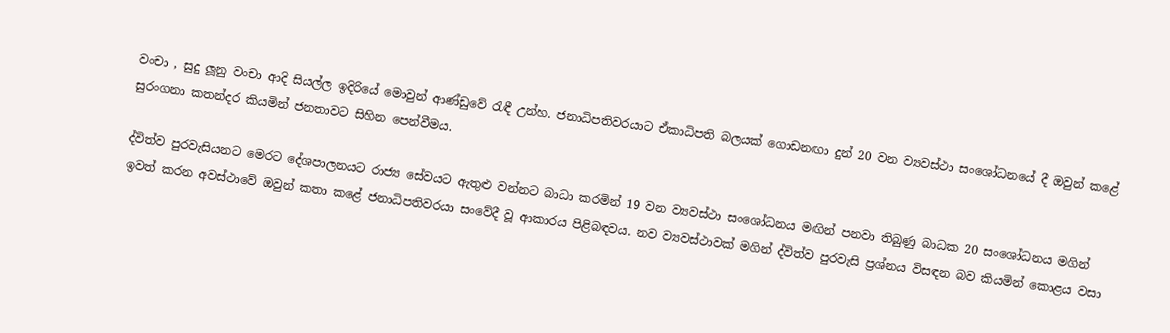වංචා , සුදු ලූනු වංචා ආදි සියල්ල ඉදිරියේ මොවුන් ආණ්ඩුවේ රැඳී උන්හ. ජනාධිපතිවරයාට ඒකාධිපති බලයක් ගොඩනඟා දුන් 20 වන ව්‍යවස්ථා සංශෝධනයේ දී ඔවුන් කළේ සුරංගනා කතන්දර කියමින් ජනතාවට සිහින පෙන්වීමය.

ද්විත්ව පුරවැසියනට මෙරට දේශපාලනයට රාජ්‍ය සේවයට ඇතුළු වන්නට බාධා කරමින් 19 වන ව්‍යවස්ථා සංශෝධනය මඟින් පනවා තිබුණු බාධක 20 සංශෝධනය මගින් ඉවත් කරන අවස්ථාවේ ඔවුන් කතා කළේ ජනාධිපතිවරයා සංවේදී වූ ආකාරය පිළිබඳවය. නව ව්‍යවස්ථාවක් මගින් ද්විත්ව පුරවැසි ප්‍රශ්නය විසඳන බව කියමින් කොළය වසා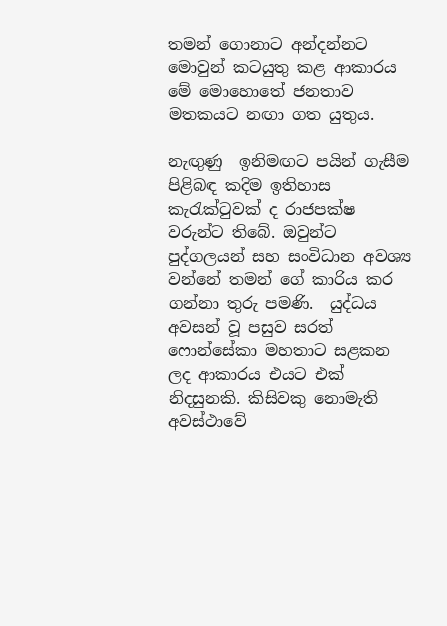තමන් ගොනාට අන්දන්නට මොවුන් කටයුතු කළ ආකාරය මේ මොහොතේ ජනතාව මතකයට නඟා ගත යුතුය.

නැඟුණු  ඉනිමඟට පයින් ගැසීම පිළිබඳ කදිම ඉතිහාස කැරැක්ටුවක් ද රාජපක්ෂ වරුන්ට තිබේ. ඔවුන්ට පුද්ගලයන් සහ සංවිධාන අවශ්‍ය වන්නේ තමන් ගේ කාරිය කර ගන්නා තුරු පමණි.  යුද්ධය අවසන් වූ පසුව සරත් ෆොන්සේකා මහතාට සළකන ලද ආකාරය එයට එක් නිදසුනකි. කිසිවකු නොමැති අවස්ථාවේ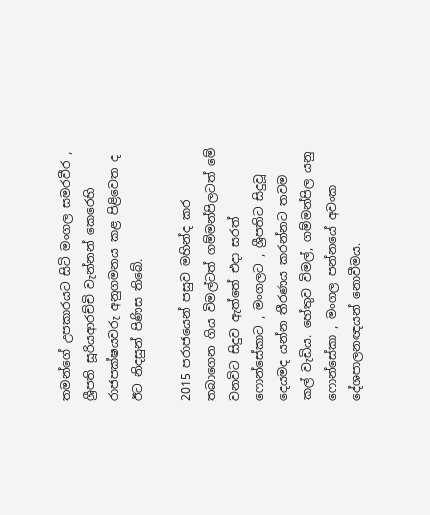තමන්ගේ උපකාරයට සිටි මංගල සමරවීර , ශ්‍රීපති සූරියආරච්චි වැන්නන් කෙරෙහි රාජපක්ෂයවරු අනුගමනය කළ පිළිවෙත ද ඊට නිදසුන් පිණිස තිබේ.

2015 පරාජයෙන් පසුව මහින්ද කර තබාගෙන ගිය විමල්ටත් ගම්මන්පිලටත් මේ වනවිට සිදුව ඇත්තේ එදා සරත් ෆොන්සේකාට , මංගලට , ශ්‍රීපතිට සිදුවූ දෙයමද යන්න තීරණය කරන්නට තවම කල් වැඩිය. හේතුව විමල්, ගම්මන්පිල යනු ෆොන්සේකා , මංගල පන්නයේ අවංක දේශපාලනඥයන් නොවීමය.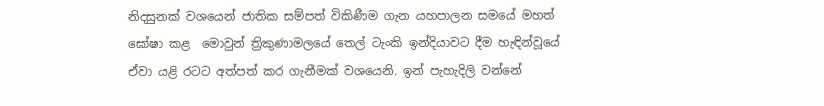නිදසුනක් වශයෙන් ජාතික සම්පත් විකිණීම ගැන යහපාලන සමයේ මහත් ඝෝෂා කළ  මොවුන් ත්‍රිකුණාමලයේ තෙල් ටැංකි ඉන්දියාවට දීම හැඳින්වූයේ ඒවා යළි රටට අත්පත් කර ගැනීමක් වශයෙනි. ඉන් පැහැදිලි වන්නේ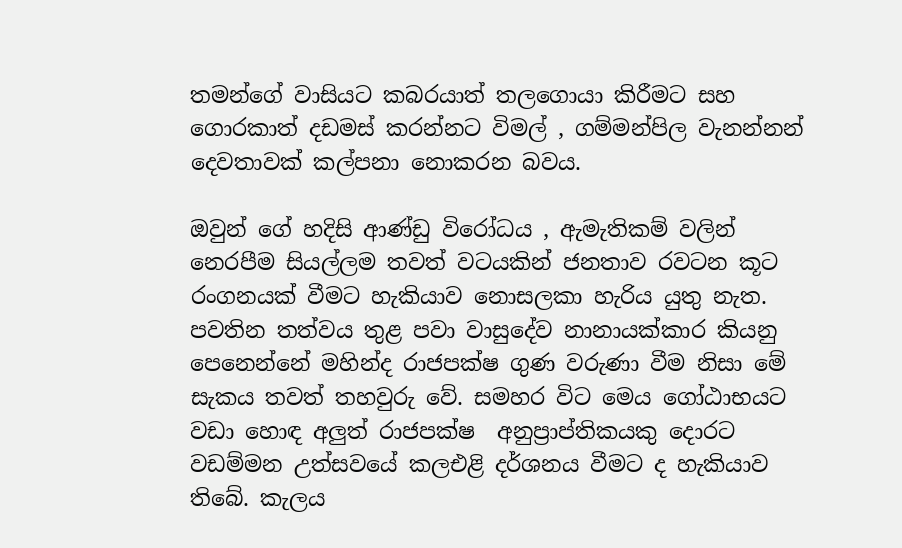තමන්ගේ වාසියට කබරයාත් තලගොයා කිරීමට සහ ගොරකාත් දඩමස් කරන්නට විමල් , ගම්මන්පිල වැනන්නන් දෙවතාවක් කල්පනා නොකරන බවය.

ඔවුන් ගේ හදිසි ආණ්ඩු විරෝධය , ඇමැතිකම් වලින් නෙරපීම සියල්ලම තවත් වටයකින් ජනතාව රවටන කූට රංගනයක් වීමට හැකියාව නොසලකා හැරිය යුතු නැත. පවතින තත්වය තුළ පවා වාසුදේව නානායක්කාර කියනු පෙනෙන්නේ මහින්ද රාජපක්ෂ ගුණ වරුණා වීම නිසා මේ සැකය තවත් තහවුරු වේ. සමහර විට මෙය ගෝඨාභයට වඩා හොඳ අලුත් රාජපක්ෂ  අනුප්‍රාප්තිකයකු දොරට වඩම්මන උත්සවයේ කලඑළි දර්ශනය වීමට ද හැකියාව තිබේ. කැලය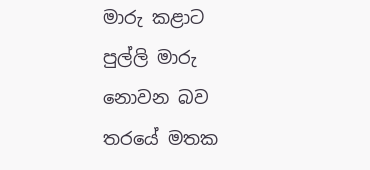මාරු කළාට පුල්ලි මාරු නොවන බව තරයේ මතක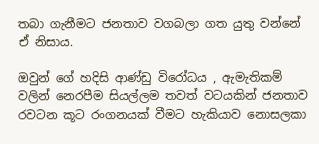තබා ගැනීමට ජනතාව වගබලා ගත යුතු වන්නේ ඒ නිසාය.

ඔවුන් ගේ හදිසි ආණ්ඩු විරෝධය , ඇමැතිකම් වලින් නෙරපීම සියල්ලම තවත් වටයකින් ජනතාව රවටන කූට රංගනයක් වීමට හැකියාව නොසලකා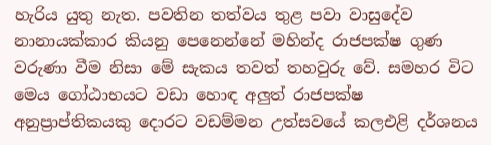හැරිය යුතු නැත. පවතින තත්වය තුළ පවා වාසුදේව නානායක්කාර කියනු පෙනෙන්නේ මහින්ද රාජපක්ෂ ගුණ වරුණා වීම නිසා මේ සැකය තවත් තහවුරු වේ. සමහර විට මෙය ගෝඨාභයට වඩා හොඳ අලුත් රාජපක්ෂ  අනුප්‍රාප්තිකයකු දොරට වඩම්මන උත්සවයේ කලඑළි දර්ශනය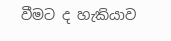වීමට ද හැකියාව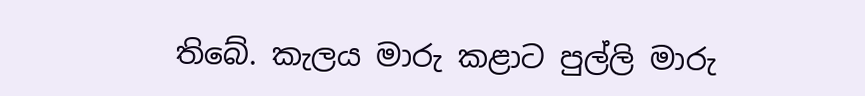තිබේ. කැලය මාරු කළාට පුල්ලි මාරු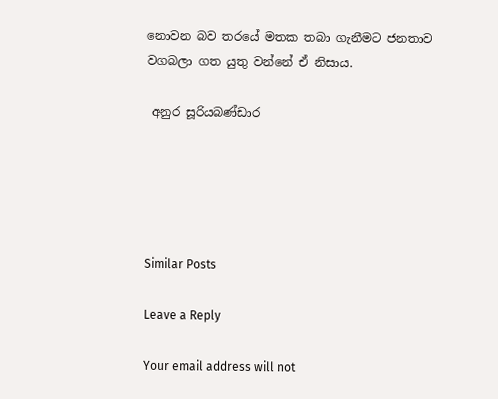නොවන බව තරයේ මතක තබා ගැනීමට ජනතාව වගබලා ගත යුතු වන්නේ ඒ නිසාය.

 අනුර සූරියබණ්ඩාර





Similar Posts

Leave a Reply

Your email address will not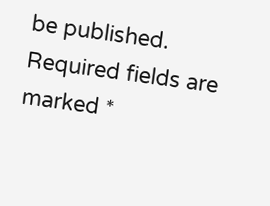be published. Required fields are marked *